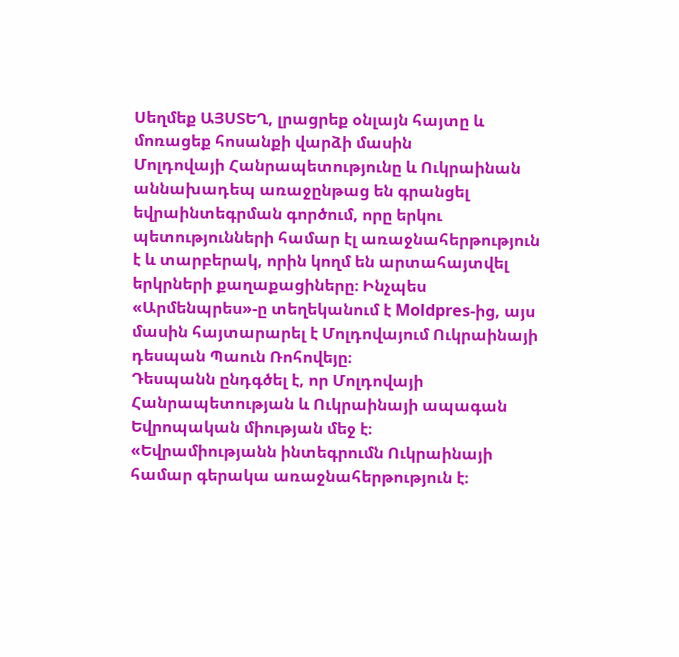Սեղմեք ԱՅՍՏԵՂ, լրացրեք օնլայն հայտը և մոռացեք հոսանքի վարձի մասին
Մոլդովայի Հանրապետությունը և Ուկրաինան աննախադեպ առաջընթաց են գրանցել եվրաինտեգրման գործում, որը երկու պետությունների համար էլ առաջնահերթություն է և տարբերակ, որին կողմ են արտահայտվել երկրների քաղաքացիները։ Ինչպես «Արմենպրես»-ը տեղեկանում է Moldpres-ից, այս մասին հայտարարել է Մոլդովայում Ուկրաինայի դեսպան Պաուն Ռոհովեյը։
Դեսպանն ընդգծել է, որ Մոլդովայի Հանրապետության և Ուկրաինայի ապագան Եվրոպական միության մեջ է։
«Եվրամիությանն ինտեգրումն Ուկրաինայի համար գերակա առաջնահերթություն է։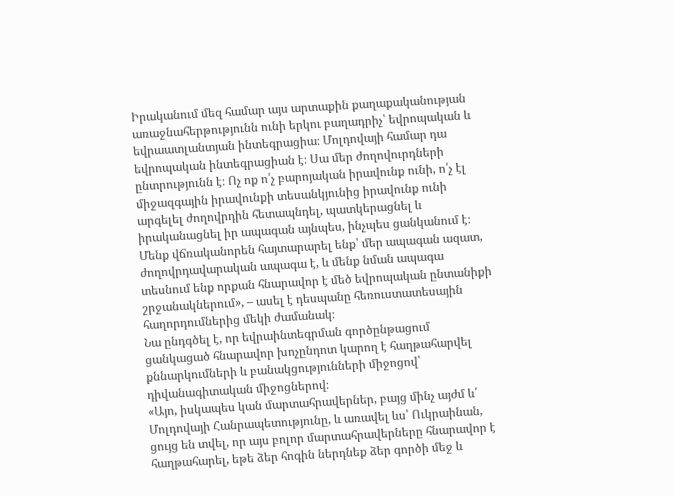Իրականում մեզ համար այս արտաքին քաղաքականության առաջնահերթությունն ունի երկու բաղադրիչ՝ եվրոպական և եվրաատլանտյան ինտեգրացիա։ Մոլդովայի համար դա եվրոպական ինտեգրացիան է։ Սա մեր ժողովուրդների ընտրությունն է։ Ոչ ոք ո՛չ բարոյական իրավունք ունի, ո՛չ էլ միջազգային իրավունքի տեսանկյունից իրավունք ունի արգելել ժողովրդին հետապնդել, պատկերացնել և իրականացնել իր ապագան այնպես, ինչպես ցանկանում է։ Մենք վճռականորեն հայտարարել ենք՝ մեր ապագան ազատ, ժողովրդավարական ապագա է, և մենք նման ապագա տեսնում ենք որքան հնարավոր է մեծ եվրոպական ընտանիքի շրջանակներում», – ասել է դեսպանը հեռուստատեսային հաղորդումներից մեկի ժամանակ։
Նա ընդգծել է, որ եվրաինտեգրման գործընթացում ցանկացած հնարավոր խոչընդոտ կարող է հաղթահարվել քննարկումների և բանակցությունների միջոցով՝ դիվանագիտական միջոցներով։
«Այո, իսկապես կան մարտահրավերներ, բայց մինչ այժմ և՛ Մոլդովայի Հանրապետությունը, և առավել ևս՝ Ուկրաինան, ցույց են տվել, որ այս բոլոր մարտահրավերները հնարավոր է հաղթահարել, եթե ձեր հոգին ներդնեք ձեր գործի մեջ և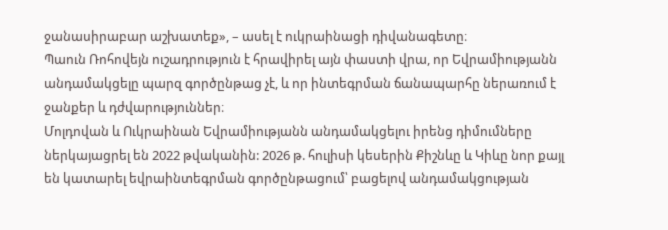ջանասիրաբար աշխատեք», – ասել է ուկրաինացի դիվանագետը։
Պաուն Ռոհովեյն ուշադրություն է հրավիրել այն փաստի վրա, որ Եվրամիությանն անդամակցելը պարզ գործընթաց չէ, և որ ինտեգրման ճանապարհը ներառում է ջանքեր և դժվարություններ։
Մոլդովան և Ուկրաինան Եվրամիությանն անդամակցելու իրենց դիմումները ներկայացրել են 2022 թվականին: 2026 թ. հուլիսի կեսերին Քիշնևը և Կիևը նոր քայլ են կատարել եվրաինտեգրման գործընթացում՝ բացելով անդամակցության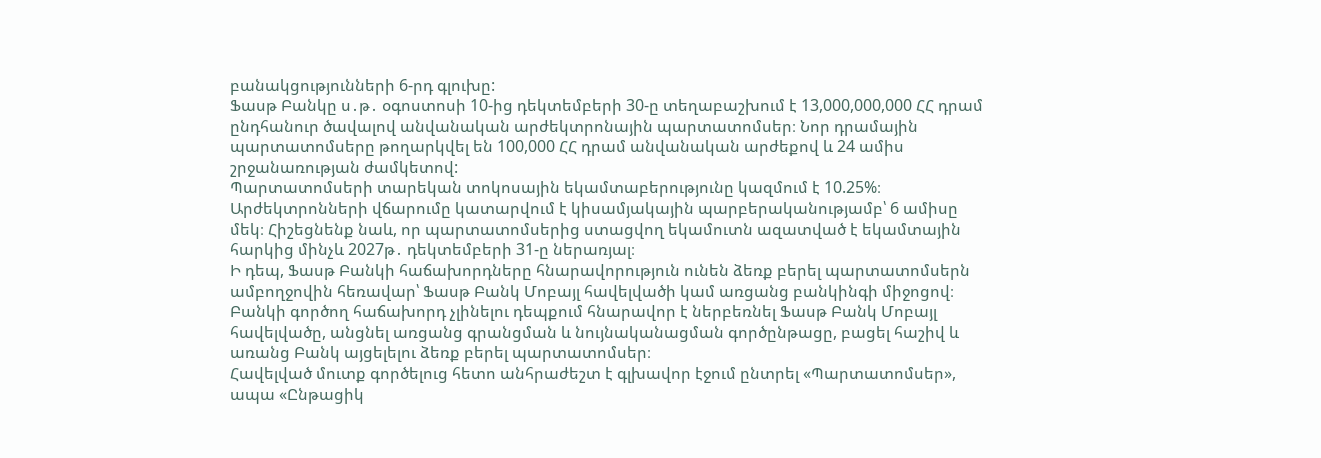բանակցությունների 6-րդ գլուխը:
Ֆասթ Բանկը ս․թ․ օգոստոսի 10-ից դեկտեմբերի 30-ը տեղաբաշխում է 13,000,000,000 ՀՀ դրամ ընդհանուր ծավալով անվանական արժեկտրոնային պարտատոմսեր։ Նոր դրամային պարտատոմսերը թողարկվել են 100,000 ՀՀ դրամ անվանական արժեքով և 24 ամիս շրջանառության ժամկետով:
Պարտատոմսերի տարեկան տոկոսային եկամտաբերությունը կազմում է 10.25%։ Արժեկտրոնների վճարումը կատարվում է կիսամյակային պարբերականությամբ՝ 6 ամիսը մեկ։ Հիշեցնենք նաև, որ պարտատոմսերից ստացվող եկամուտն ազատված է եկամտային հարկից մինչև 2027թ․ դեկտեմբերի 31-ը ներառյալ։
Ի դեպ, Ֆասթ Բանկի հաճախորդները հնարավորություն ունեն ձեռք բերել պարտատոմսերն ամբողջովին հեռավար՝ Ֆասթ Բանկ Մոբայլ հավելվածի կամ առցանց բանկինգի միջոցով։ Բանկի գործող հաճախորդ չլինելու դեպքում հնարավոր է ներբեռնել Ֆասթ Բանկ Մոբայլ հավելվածը, անցնել առցանց գրանցման և նույնականացման գործընթացը, բացել հաշիվ և առանց Բանկ այցելելու ձեռք բերել պարտատոմսեր։
Հավելված մուտք գործելուց հետո անհրաժեշտ է գլխավոր էջում ընտրել «Պարտատոմսեր», ապա «Ընթացիկ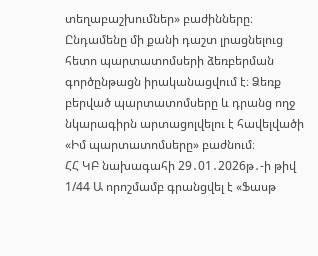տեղաբաշխումներ» բաժինները։ Ընդամենը մի քանի դաշտ լրացնելուց հետո պարտատոմսերի ձեռբերման գործընթացն իրականացվում է։ Ձեռք բերված պարտատոմսերը և դրանց ողջ նկարագիրն արտացոլվելու է հավելվածի «Իմ պարտատոմսերը» բաժնում։
ՀՀ ԿԲ նախագահի 29․01․2026թ․-ի թիվ 1/44 Ա որոշմամբ գրանցվել է «Ֆասթ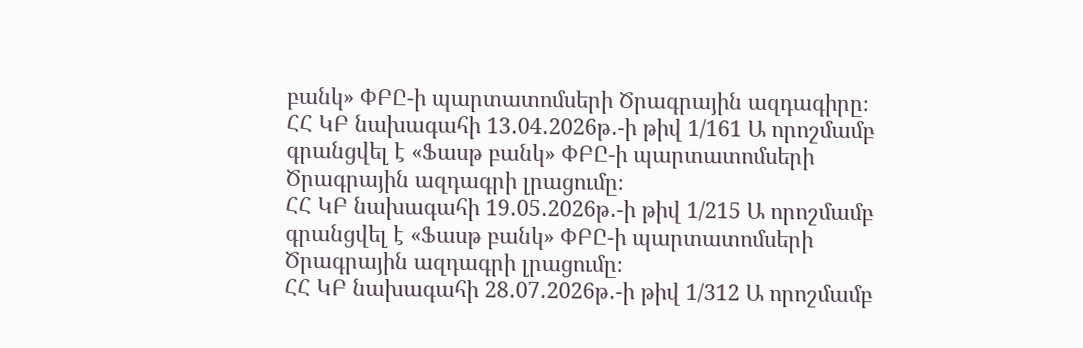բանկ» ՓԲԸ-ի պարտատոմսերի Ծրագրային ազդագիրը։
ՀՀ ԿԲ նախագահի 13․04․2026թ․-ի թիվ 1/161 Ա որոշմամբ գրանցվել է «Ֆասթ բանկ» ՓԲԸ-ի պարտատոմսերի Ծրագրային ազդագրի լրացումը։
ՀՀ ԿԲ նախագահի 19․05․2026թ․-ի թիվ 1/215 Ա որոշմամբ գրանցվել է «Ֆասթ բանկ» ՓԲԸ-ի պարտատոմսերի Ծրագրային ազդագրի լրացումը։
ՀՀ ԿԲ նախագահի 28․07․2026թ․-ի թիվ 1/312 Ա որոշմամբ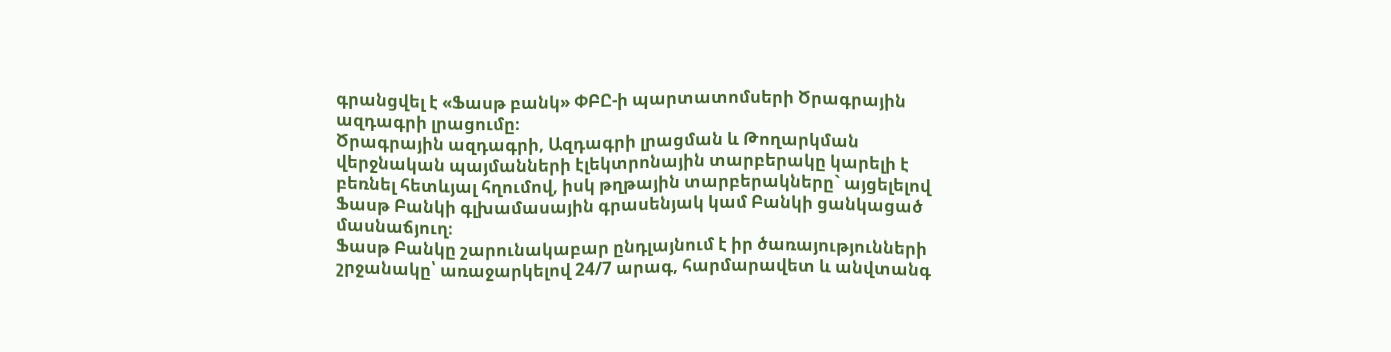գրանցվել է «Ֆասթ բանկ» ՓԲԸ-ի պարտատոմսերի Ծրագրային ազդագրի լրացումը։
Ծրագրային ազդագրի, Ազդագրի լրացման և Թողարկման վերջնական պայմանների էլեկտրոնային տարբերակը կարելի է բեռնել հետևյալ հղումով, իսկ թղթային տարբերակները` այցելելով Ֆասթ Բանկի գլխամասային գրասենյակ կամ Բանկի ցանկացած մասնաճյուղ։
Ֆասթ Բանկը շարունակաբար ընդլայնում է իր ծառայությունների շրջանակը՝ առաջարկելով 24/7 արագ, հարմարավետ և անվտանգ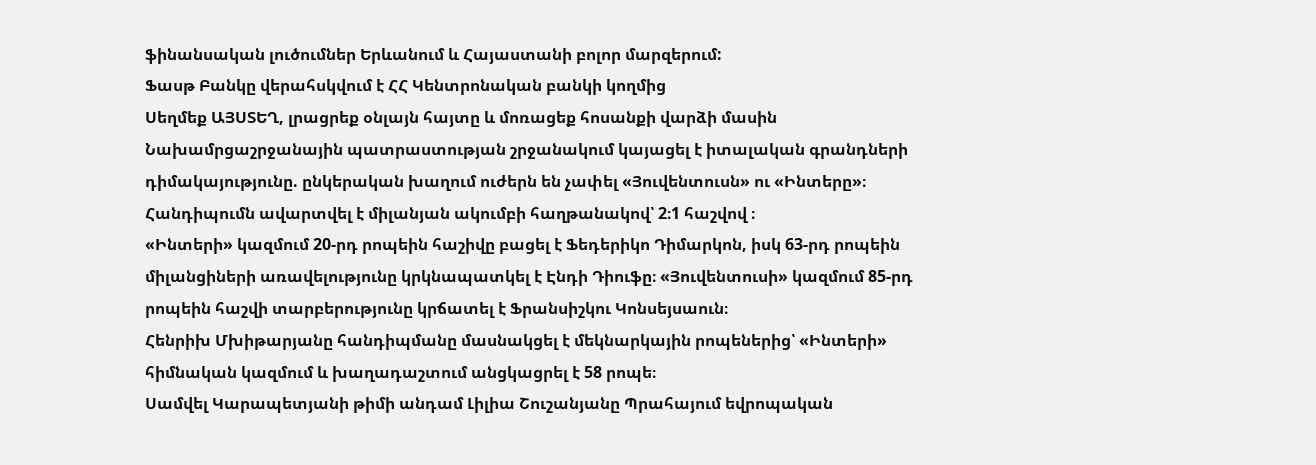ֆինանսական լուծումներ Երևանում և Հայաստանի բոլոր մարզերում:
Ֆասթ Բանկը վերահսկվում է ՀՀ Կենտրոնական բանկի կողմից
Սեղմեք ԱՅՍՏԵՂ, լրացրեք օնլայն հայտը և մոռացեք հոսանքի վարձի մասին
Նախամրցաշրջանային պատրաստության շրջանակում կայացել է իտալական գրանդների դիմակայությունը. ընկերական խաղում ուժերն են չափել «Յուվենտուսն» ու «Ինտերը»։ Հանդիպումն ավարտվել է միլանյան ակումբի հաղթանակով՝ 2։1 հաշվով ։
«Ինտերի» կազմում 20-րդ րոպեին հաշիվը բացել է Ֆեդերիկո Դիմարկոն, իսկ 63-րդ րոպեին միլանցիների առավելությունը կրկնապատկել է Էնդի Դիուֆը։ «Յուվենտուսի» կազմում 85-րդ րոպեին հաշվի տարբերությունը կրճատել է Ֆրանսիշկու Կոնսեյսաուն։
Հենրիխ Մխիթարյանը հանդիպմանը մասնակցել է մեկնարկային րոպեներից՝ «Ինտերի» հիմնական կազմում և խաղադաշտում անցկացրել է 58 րոպե։
Սամվել Կարապետյանի թիմի անդամ Լիլիա Շուշանյանը Պրահայում եվրոպական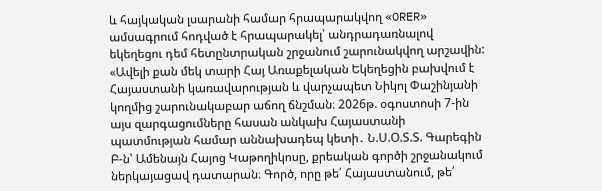և հայկական լսարանի համար հրապարակվող «ORER» ամսագրում հոդված է հրապարակել՝ անդրադառնալով եկեղեցու դեմ հետընտրական շրջանում շարունակվող արշավին:
«Ավելի քան մեկ տարի Հայ Առաքելական Եկեղեցին բախվում է Հայաստանի կառավարության և վարչապետ Նիկոլ Փաշինյանի կողմից շարունակաբար աճող ճնշման։ 2026թ. օգոստոսի 7-ին այս զարգացումները հասան անկախ Հայաստանի պատմության համար աննախադեպ կետի․ Ն.Ս.Օ.Տ.Տ. Գարեգին Բ-ն՝ Ամենայն Հայոց Կաթողիկոսը, քրեական գործի շրջանակում ներկայացավ դատարան։ Գործ, որը թե՛ Հայաստանում, թե՛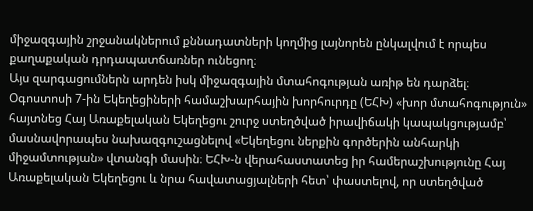միջազգային շրջանակներում քննադատների կողմից լայնորեն ընկալվում է որպես քաղաքական դրդապատճառներ ունեցող։
Այս զարգացումներն արդեն իսկ միջազգային մտահոգության առիթ են դարձել։ Օգոստոսի 7-ին Եկեղեցիների համաշխարհային խորհուրդը (ԵՀԽ) «խոր մտահոգություն» հայտնեց Հայ Առաքելական Եկեղեցու շուրջ ստեղծված իրավիճակի կապակցությամբ՝ մասնավորապես նախազգուշացնելով «Եկեղեցու ներքին գործերին անհարկի միջամտության» վտանգի մասին։ ԵՀԽ-ն վերահաստատեց իր համերաշխությունը Հայ Առաքելական Եկեղեցու և նրա հավատացյալների հետ՝ փաստելով, որ ստեղծված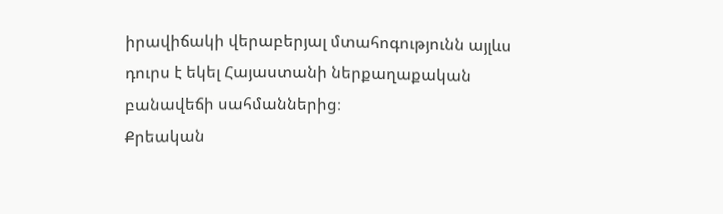իրավիճակի վերաբերյալ մտահոգությունն այլևս դուրս է եկել Հայաստանի ներքաղաքական բանավեճի սահմաններից։
Քրեական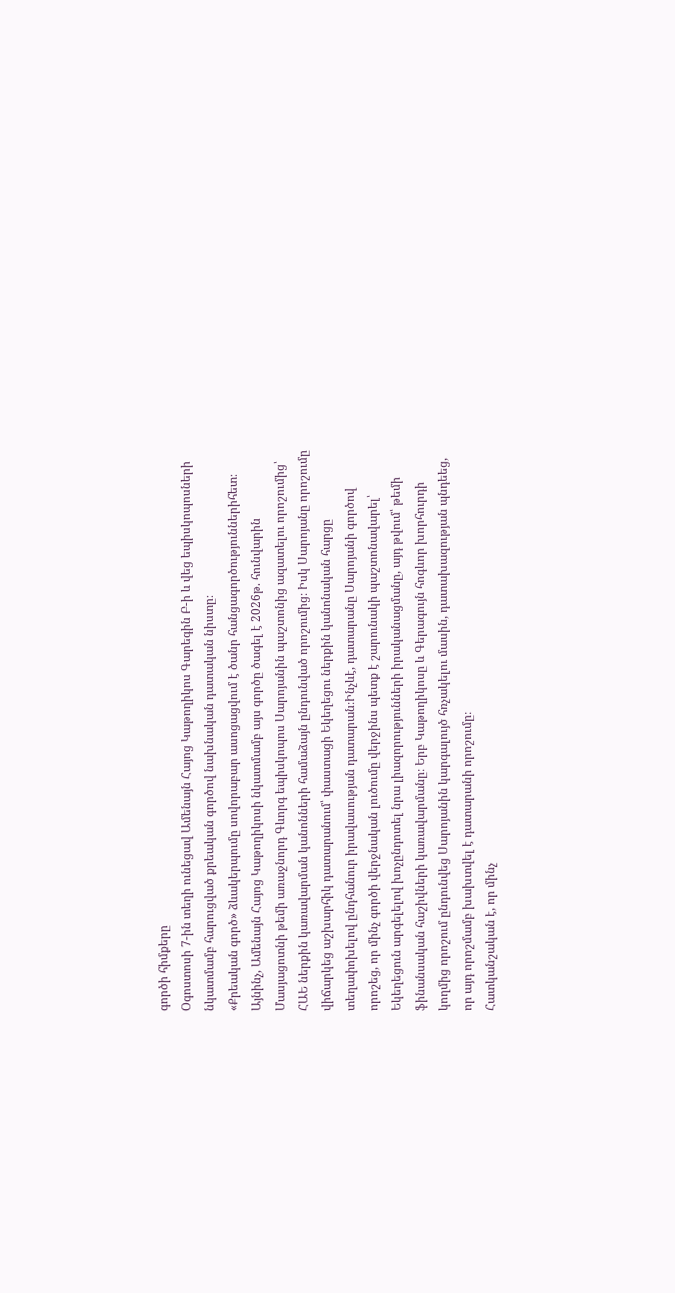գործի հիմքերը
Օգոստոսի 7-ին տեղի ունեցավ Ամենայն Հայոց Կաթողիկոս Գարեգին Բ-ի և վեց եպիսկոպոսների նկատմամբ հարուցված քրեական գործով նախնական դատական նիստը։
«Քրեական գործ» ձևակերպումը սովորաբար ասոցացվում է ծանր հանցագործություններիհետ։ Այնինչ, Ամենայն Հայոց Կաթողիկոսի նկատմամբ այս գործը ծագել է 2026թ. հունվարին Մասյացոտնի թեմի առաջնորդ Գևորգ եպիսկոպոս Սարոյանին պաշտոնից ազատելու որոշումից՝ ՀԱԵ ներքին կառավարման կանոնների համաձայն ընդունված որոշումից։ Իսկ Սարոյանը որոշումը վիճարկեց աշխարհիկ դատարանում՝ փաստացի Եկեղեցու ներքին կանոնական հարցը տեղափոխելով ընդհանուր իրավասության դատարան։Ինչևէ, դատարանը Սարոյանի գործով որոշեց, որ մինչ գործի վերջնական լուծումը վերջինս պետք է շարունակի պաշտոնավարել՝ Եկեղեցուն արգելելով խոչընդոտել նրա լիազորությունների իրականացմանը, այդ թվում՝ թեմի ֆինանսական հաշիվների կառավարմանը։ Երբ Կաթողիկոսը և Գերագույն հոգևոր խորհուրդի կողմից որոշում ընդունվեց Սարոյանին կարգալույծ հռչակելու մասին, դատախազության պնդեեց, որ այդ որոշմամբ խախտվել է դատարանի որոշումը։
Հատկանշական է, որ մինչ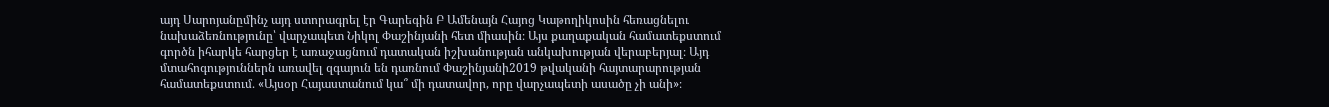այդ Սարոյանըմինչ այդ ստորագրել էր Գարեգին Բ Ամենայն Հայոց Կաթողիկոսին հեռացնելու նախաձեռնությունը՝ վարչապետ Նիկոլ Փաշինյանի հետ միասին։ Այս քաղաքական համատեքստում գործն իհարկե հարցեր է առաջացնում դատական իշխանության անկախության վերաբերյալ։ Այդ մտահոգություններն առավել զգայուն են դառնում Փաշինյանի2019 թվականի հայտարարության համատեքստում․ «Այսօր Հայաստանում կա՞ մի դատավոր, որը վարչապետի ասածը չի անի»։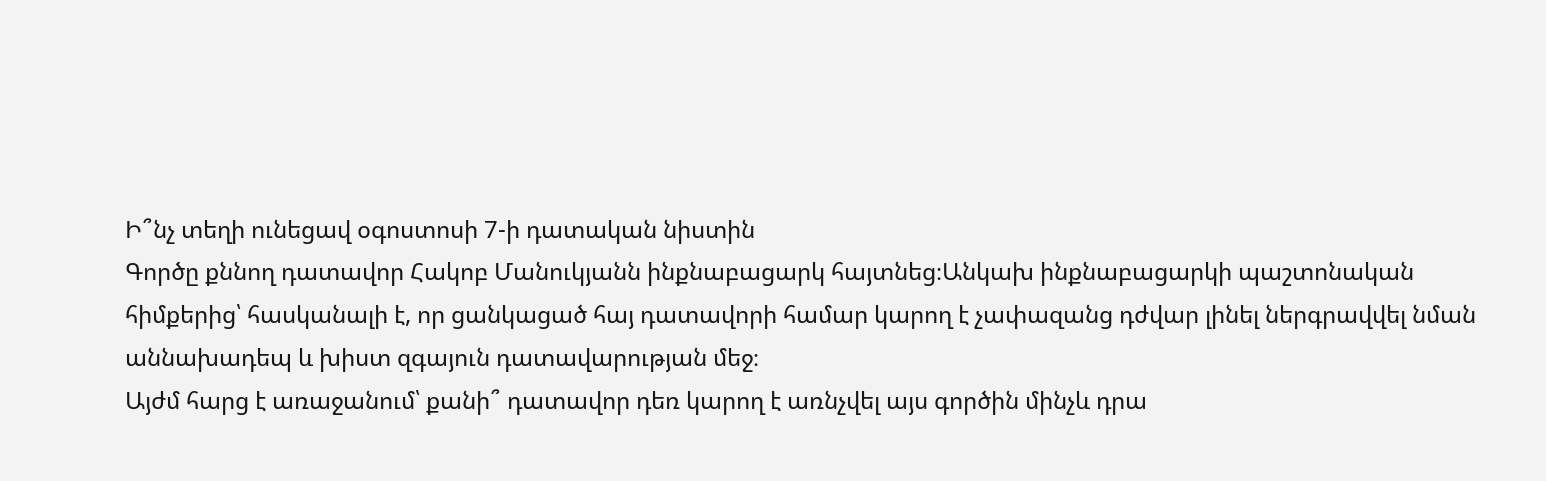Ի՞նչ տեղի ունեցավ օգոստոսի 7-ի դատական նիստին
Գործը քննող դատավոր Հակոբ Մանուկյանն ինքնաբացարկ հայտնեց։Անկախ ինքնաբացարկի պաշտոնական հիմքերից՝ հասկանալի է, որ ցանկացած հայ դատավորի համար կարող է չափազանց դժվար լինել ներգրավվել նման աննախադեպ և խիստ զգայուն դատավարության մեջ։
Այժմ հարց է առաջանում՝ քանի՞ դատավոր դեռ կարող է առնչվել այս գործին մինչև դրա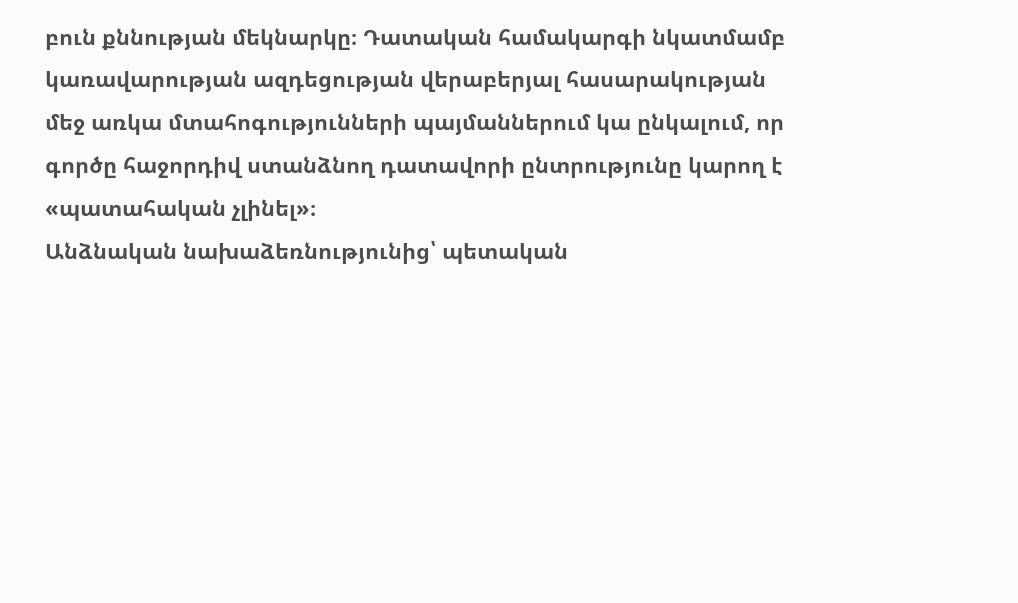բուն քննության մեկնարկը։ Դատական համակարգի նկատմամբ կառավարության ազդեցության վերաբերյալ հասարակության մեջ առկա մտահոգությունների պայմաններում կա ընկալում, որ գործը հաջորդիվ ստանձնող դատավորի ընտրությունը կարող է «պատահական չլինել»։
Անձնական նախաձեռնությունից՝ պետական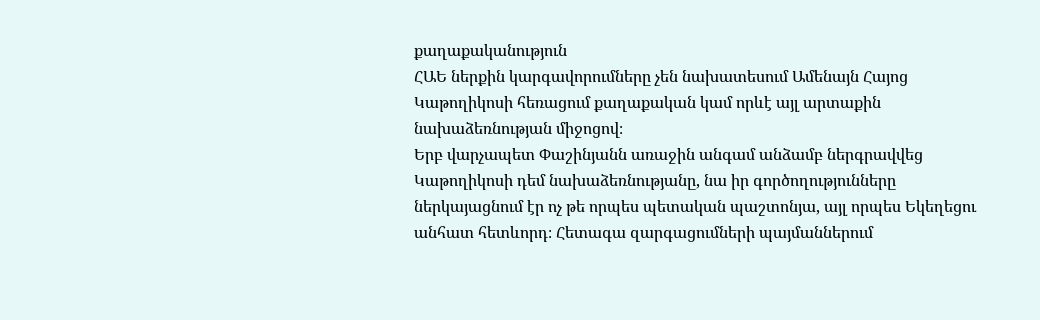քաղաքականություն
ՀԱԵ ներքին կարգավորումները չեն նախատեսում Ամենայն Հայոց Կաթողիկոսի հեռացում քաղաքական կամ որևէ այլ արտաքին նախաձեռնության միջոցով։
Երբ վարչապետ Փաշինյանն առաջին անգամ անձամբ ներգրավվեց Կաթողիկոսի դեմ նախաձեռնությանը, նա իր գործողությունները ներկայացնում էր ոչ թե որպես պետական պաշտոնյա, այլ որպես Եկեղեցու անհատ հետևորդ։ Հետագա զարգացումների պայմաններում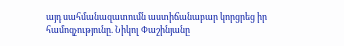այդ սահմանազատումն աստիճանաբար կորցրեց իր համոզչությունը. Նիկոլ Փաշինյանը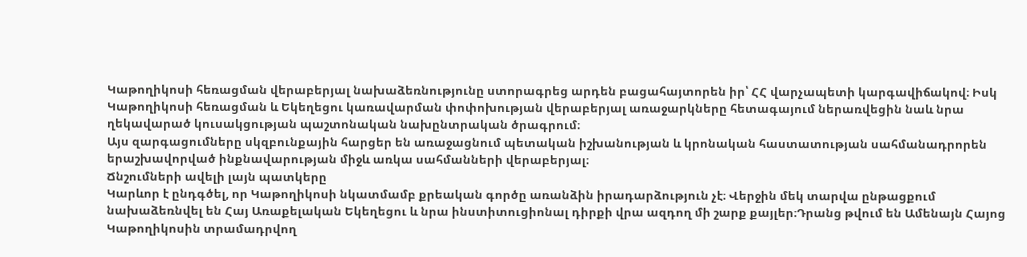Կաթողիկոսի հեռացման վերաբերյալ նախաձեռնությունը ստորագրեց արդեն բացահայտորեն իր՝ ՀՀ վարչապետի կարգավիճակով։ Իսկ Կաթողիկոսի հեռացման և Եկեղեցու կառավարման փոփոխության վերաբերյալ առաջարկները հետագայում ներառվեցին նաև նրա ղեկավարած կուսակցության պաշտոնական նախընտրական ծրագրում։
Այս զարգացումները սկզբունքային հարցեր են առաջացնում պետական իշխանության և կրոնական հաստատության սահմանադրորեն երաշխավորված ինքնավարության միջև առկա սահմանների վերաբերյալ։
Ճնշումների ավելի լայն պատկերը
Կարևոր է ընդգծել, որ Կաթողիկոսի նկատմամբ քրեական գործը առանձին իրադարձություն չէ։ Վերջին մեկ տարվա ընթացքում նախաձեռնվել են Հայ Առաքելական Եկեղեցու և նրա ինստիտուցիոնալ դիրքի վրա ազդող մի շարք քայլեր։Դրանց թվում են Ամենայն Հայոց Կաթողիկոսին տրամադրվող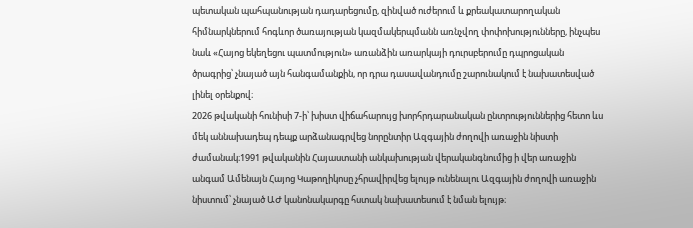պետական պահպանության դադարեցումը, զինված ուժերում և քրեակատարողական հիմնարկներում հոգևոր ծառայության կազմակերպմանն առնչվող փոփոխությունները, ինչպես նաև «Հայոց եկեղեցու պատմություն» առանձին առարկայի դուրսբերումը դպրոցական ծրագրից՝ չնայած այն հանգամանքին, որ դրա դասավանդումը շարունակում է նախատեսված լինել օրենքով։
2026 թվականի հունիսի 7-ի՝ խիստ վիճահարույց խորհրդարանական ընտրություններից հետո ևս մեկ աննախադեպ դեպք արձանագրվեց նորընտիր Ազգային ժողովի առաջին նիստի ժամանակ։1991 թվականին Հայաստանի անկախության վերականգնումից ի վեր առաջին անգամ Ամենայն Հայոց Կաթողիկոսը չհրավիրվեց ելույթ ունենալու Ազգային ժողովի առաջին նիստում՝ չնայած ԱԺ կանոնակարգը հստակ նախատեսում է նման ելույթ։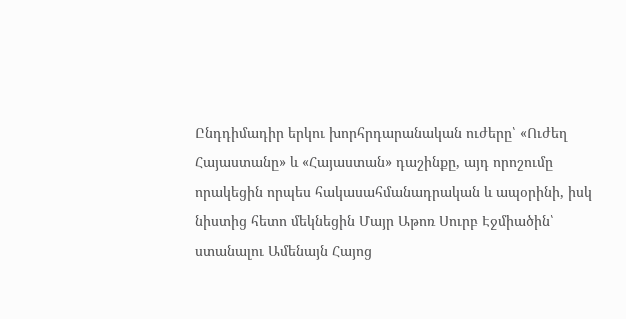Ընդդիմադիր երկու խորհրդարանական ուժերը՝ «Ուժեղ Հայաստանը» և «Հայաստան» դաշինքը, այդ որոշումը որակեցին որպես հակասահմանադրական և ապօրինի, իսկ նիստից հետո մեկնեցին Մայր Աթոռ Սուրբ Էջմիածին՝ ստանալու Ամենայն Հայոց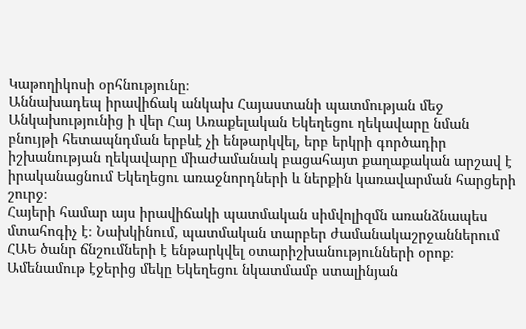Կաթողիկոսի օրհնությունը։
Աննախադեպ իրավիճակ անկախ Հայաստանի պատմության մեջ
Անկախությունից ի վեր Հայ Առաքելական Եկեղեցու ղեկավարը նման բնույթի հետապնդման երբևէ չի ենթարկվել, երբ երկրի գործադիր իշխանության ղեկավարը միաժամանակ բացահայտ քաղաքական արշավ է իրականացնում Եկեղեցու առաջնորդների և ներքին կառավարման հարցերի շուրջ։
Հայերի համար այս իրավիճակի պատմական սիմվոլիզմն առանձնապես մտահոգիչ է։ Նախկինում, պատմական տարբեր ժամանակաշրջաններում ՀԱԵ ծանր ճնշումների է ենթարկվել օտարիշխանությունների օրոք։ Ամենամութ էջերից մեկը Եկեղեցու նկատմամբ ստալինյան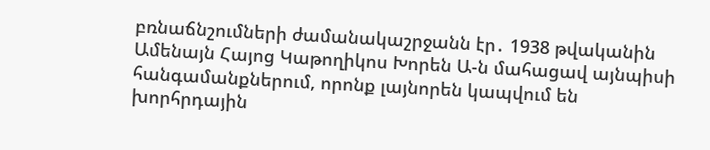բռնաճնշումների ժամանակաշրջանն էր․ 1938 թվականին Ամենայն Հայոց Կաթողիկոս Խորեն Ա-ն մահացավ այնպիսի հանգամանքներում, որոնք լայնորեն կապվում են խորհրդային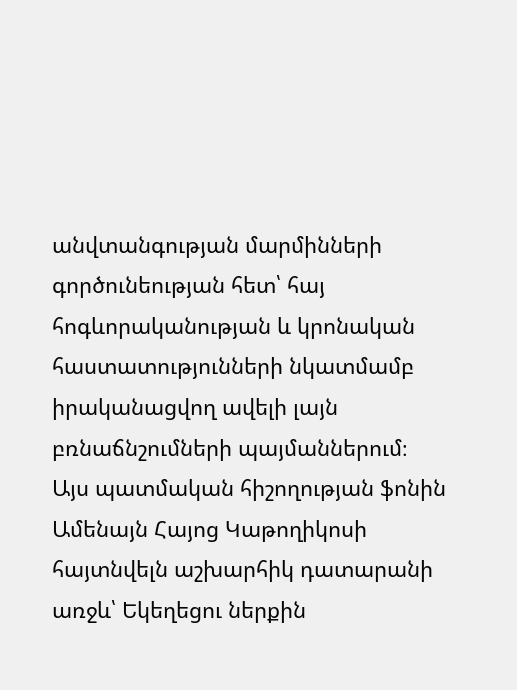անվտանգության մարմինների գործունեության հետ՝ հայ հոգևորականության և կրոնական հաստատությունների նկատմամբ իրականացվող ավելի լայն բռնաճնշումների պայմաններում։
Այս պատմական հիշողության ֆոնին Ամենայն Հայոց Կաթողիկոսի հայտնվելն աշխարհիկ դատարանի առջև՝ Եկեղեցու ներքին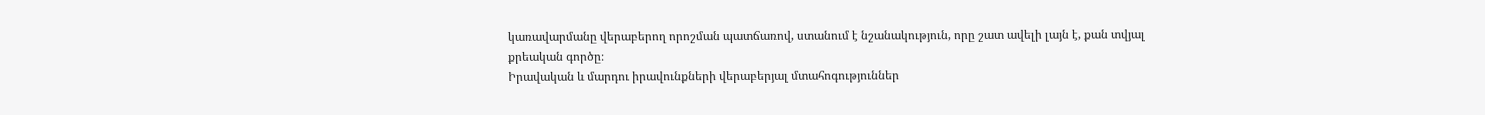կառավարմանը վերաբերող որոշման պատճառով, ստանում է նշանակություն, որը շատ ավելի լայն է, քան տվյալ քրեական գործը։
Իրավական և մարդու իրավունքների վերաբերյալ մտահոգություններ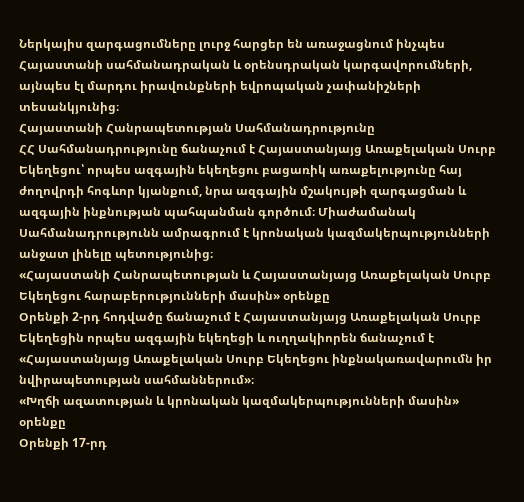Ներկայիս զարգացումները լուրջ հարցեր են առաջացնում ինչպես Հայաստանի սահմանադրական և օրենսդրական կարգավորումների, այնպես էլ մարդու իրավունքների եվրոպական չափանիշների տեսանկյունից։
Հայաստանի Հանրապետության Սահմանադրությունը
ՀՀ Սահմանադրությունը ճանաչում է Հայաստանյայց Առաքելական Սուրբ Եկեղեցու՝ որպես ազգային եկեղեցու բացառիկ առաքելությունը հայ ժողովրդի հոգևոր կյանքում, նրա ազգային մշակույթի զարգացման և ազգային ինքնության պահպանման գործում։ Միաժամանակ Սահմանադրությունն ամրագրում է կրոնական կազմակերպությունների անջատ լինելը պետությունից։
«Հայաստանի Հանրապետության և Հայաստանյայց Առաքելական Սուրբ Եկեղեցու հարաբերությունների մասին» օրենքը
Օրենքի 2-րդ հոդվածը ճանաչում է Հայաստանյայց Առաքելական Սուրբ Եկեղեցին որպես ազգային եկեղեցի և ուղղակիորեն ճանաչում է «Հայաստանյայց Առաքելական Սուրբ Եկեղեցու ինքնակառավարումն իր նվիրապետության սահմաններում»։
«Խղճի ազատության և կրոնական կազմակերպությունների մասին» օրենքը
Օրենքի 17-րդ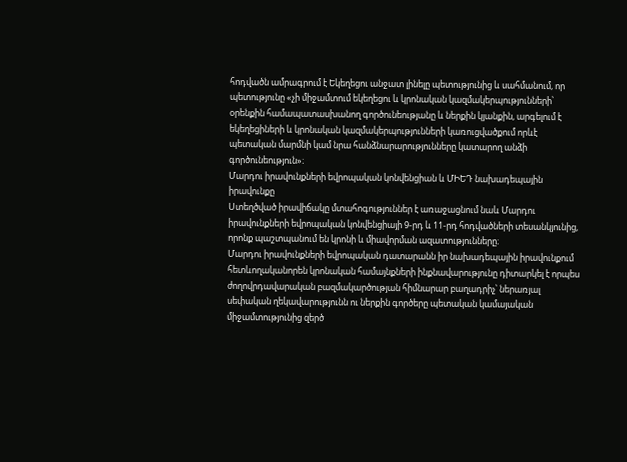հոդվածն ամրագրում է Եկեղեցու անջատ լինելը պետությունից և սահմանում, որ պետությունը «չի միջամտում եկեղեցու և կրոնական կազմակերպությունների՝ օրենքին համապատասխանող գործունեությանը և ներքին կյանքին, արգելում է եկեղեցիների և կրոնական կազմակերպությունների կառուցվածքում որևէ պետական մարմնի կամ նրա հանձնարարությունները կատարող անձի գործունեություն»։
Մարդու իրավունքների եվրոպական կոնվենցիան և ՄԻԵԴ նախադեպային իրավունքը
Ստեղծված իրավիճակը մտահոգություններ է առաջացնում նաև Մարդու իրավունքների եվրոպական կոնվենցիայի 9-րդ և 11-րդ հոդվածների տեսանկյունից, որոնք պաշտպանում են կրոնի և միավորման ազատությունները։
Մարդու իրավունքների եվրոպական դատարանն իր նախադեպային իրավունքում հետևողականորեն կրոնական համայնքների ինքնավարությունը դիտարկել է որպես ժողովրդավարական բազմակարծության հիմնարար բաղադրիչ՝ ներառյալ սեփական ղեկավարությունն ու ներքին գործերը պետական կամայական միջամտությունից զերծ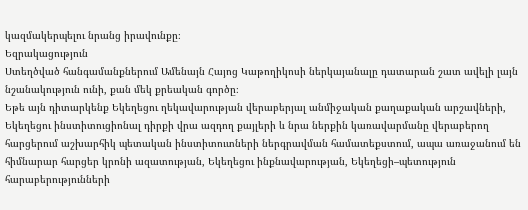կազմակերպելու նրանց իրավունքը։
Եզրակացություն
Ստեղծված հանգամանքներում Ամենայն Հայոց Կաթողիկոսի ներկայանալը դատարան շատ ավելի լայն նշանակություն ունի, քան մեկ քրեական գործը։
Եթե այն դիտարկենք Եկեղեցու ղեկավարության վերաբերյալ անմիջական քաղաքական արշավների, Եկեղեցու ինստիտուցիոնալ դիրքի վրա ազդող քայլերի և նրա ներքին կառավարմանը վերաբերող հարցերում աշխարհիկ պետական ինստիտուտների ներգրավման համատեքստում, ապա առաջանում են հիմնարար հարցեր կրոնի ազատության, Եկեղեցու ինքնավարության, Եկեղեցի–պետություն հարաբերությունների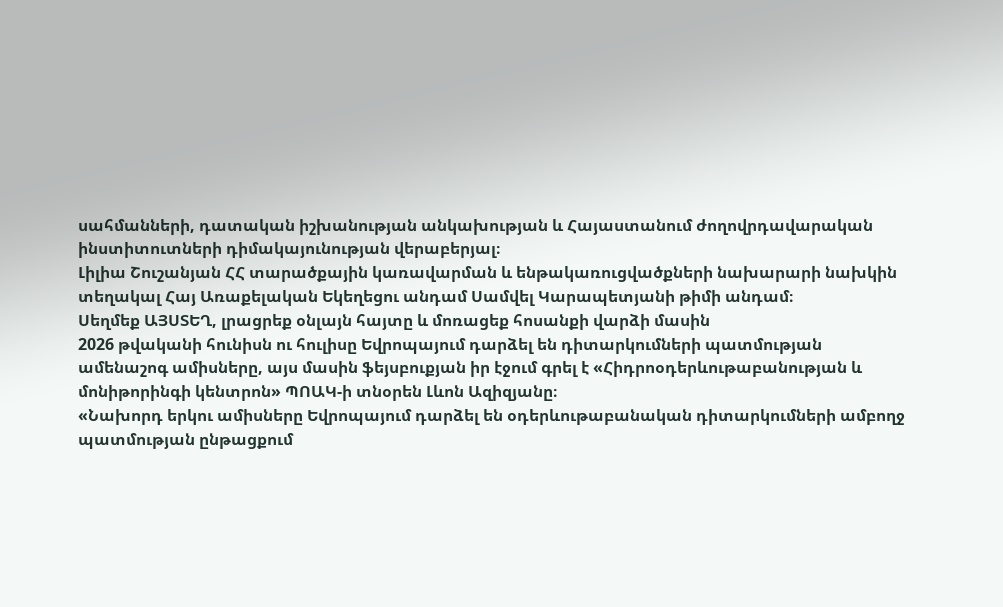սահմանների, դատական իշխանության անկախության և Հայաստանում ժողովրդավարական ինստիտուտների դիմակայունության վերաբերյալ։
Լիլիա Շուշանյան ՀՀ տարածքային կառավարման և ենթակառուցվածքների նախարարի նախկին տեղակալ Հայ Առաքելական Եկեղեցու անդամ Սամվել Կարապետյանի թիմի անդամ։
Սեղմեք ԱՅՍՏԵՂ, լրացրեք օնլայն հայտը և մոռացեք հոսանքի վարձի մասին
2026 թվականի հունիսն ու հուլիսը Եվրոպայում դարձել են դիտարկումների պատմության ամենաշոգ ամիսները, այս մասին ֆեյսբուքյան իր էջում գրել է «Հիդրոօդերևութաբանության և մոնիթորինգի կենտրոն» ՊՈԱԿ-ի տնօրեն Լևոն Ազիզյանը։
«Նախորդ երկու ամիսները Եվրոպայում դարձել են օդերևութաբանական դիտարկումների ամբողջ պատմության ընթացքում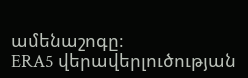ամենաշոգը։
ERA5 վերավերլուծության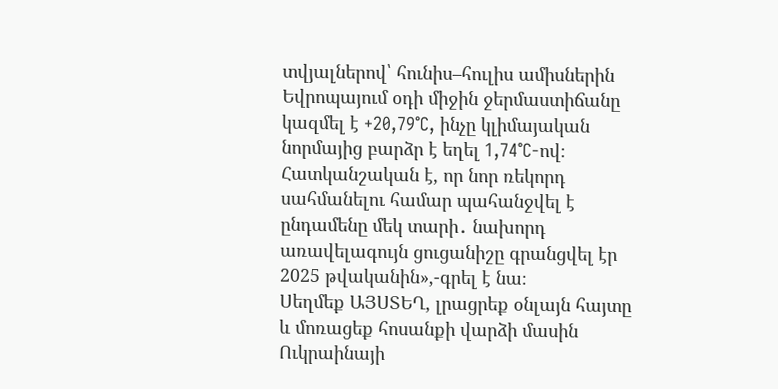տվյալներով՝ հունիս–հուլիս ամիսներին Եվրոպայում օդի միջին ջերմաստիճանը կազմել է +20,79°C, ինչը կլիմայական նորմայից բարձր է եղել 1,74°C-ով։
Հատկանշական է, որ նոր ռեկորդ սահմանելու համար պահանջվել է ընդամենը մեկ տարի․ նախորդ առավելագույն ցուցանիշը գրանցվել էր 2025 թվականին»,-գրել է նա։
Սեղմեք ԱՅՍՏԵՂ, լրացրեք օնլայն հայտը և մոռացեք հոսանքի վարձի մասին
Ուկրաինայի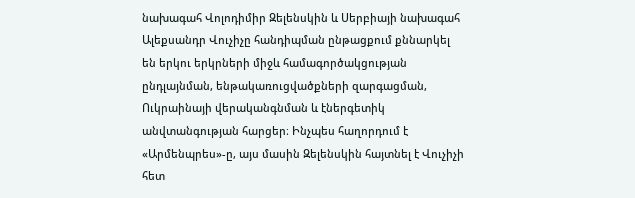նախագահ Վոլոդիմիր Զելենսկին և Սերբիայի նախագահ Ալեքսանդր Վուչիչը հանդիպման ընթացքում քննարկել են երկու երկրների միջև համագործակցության ընդլայնման, ենթակառուցվածքների զարգացման, Ուկրաինայի վերականգնման և էներգետիկ անվտանգության հարցեր։ Ինչպես հաղորդում է «Արմենպրես»-ը, այս մասին Զելենսկին հայտնել է Վուչիչի հետ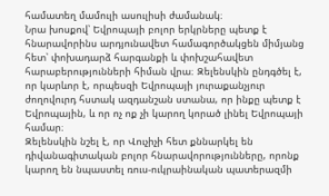համատեղ մամուլի ասուլիսի ժամանակ։
Նրա խոսքով՝ Եվրոպայի բոլոր երկրները պետք է հնարավորինս արդյունավետ համագործակցեն միմյանց հետ՝ փոխադարձ հարգանքի և փոխշահավետ հարաբերությունների հիման վրա։ Զելենսկին ընդգծել է, որ կարևոր է, որպեսզի Եվրոպայի յուրաքանչյուր ժողովուրդ հստակ ազդանշան ստանա, որ ինքը պետք է Եվրոպային, և որ ոչ ոք չի կարող կորած լինել Եվրոպայի համար։
Զելենսկին նշել է, որ Վուչիչի հետ քննարկել են դիվանագիտական բոլոր հնարավորությունները, որոնք կարող են նպաստել ռուս-ուկրաինական պատերազմի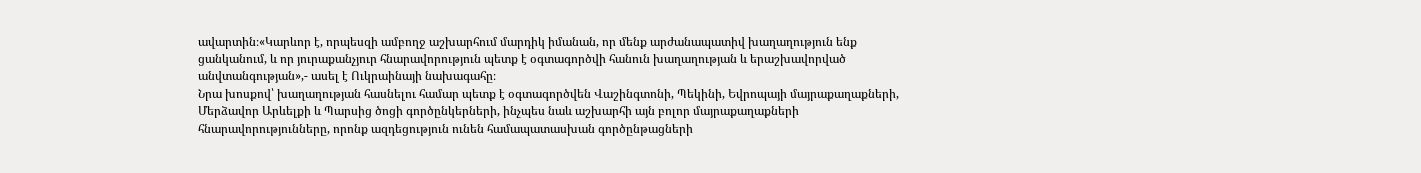ավարտին։«Կարևոր է, որպեսզի ամբողջ աշխարհում մարդիկ իմանան, որ մենք արժանապատիվ խաղաղություն ենք ցանկանում, և որ յուրաքանչյուր հնարավորություն պետք է օգտագործվի հանուն խաղաղության և երաշխավորված անվտանգության»,- ասել է Ուկրաինայի նախագահը։
Նրա խոսքով՝ խաղաղության հասնելու համար պետք է օգտագործվեն Վաշինգտոնի, Պեկինի, Եվրոպայի մայրաքաղաքների, Մերձավոր Արևելքի և Պարսից ծոցի գործընկերների, ինչպես նաև աշխարհի այն բոլոր մայրաքաղաքների հնարավորությունները, որոնք ազդեցություն ունեն համապատասխան գործընթացների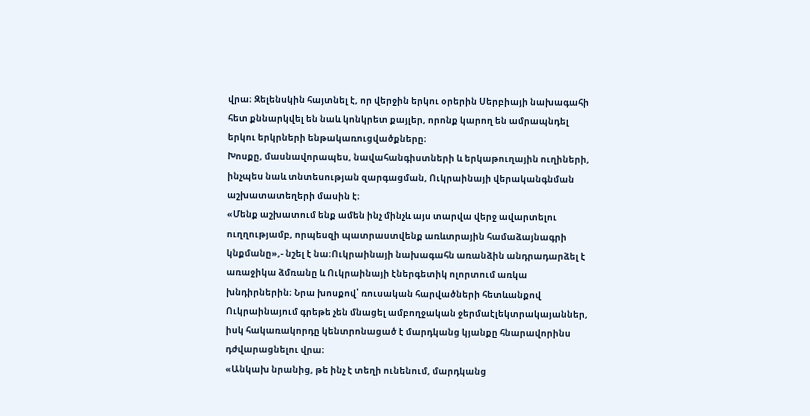վրա։ Զելենսկին հայտնել է, որ վերջին երկու օրերին Սերբիայի նախագահի հետ քննարկվել են նաև կոնկրետ քայլեր, որոնք կարող են ամրապնդել երկու երկրների ենթակառուցվածքները։
Խոսքը, մասնավորապես, նավահանգիստների և երկաթուղային ուղիների, ինչպես նաև տնտեսության զարգացման, Ուկրաինայի վերականգնման աշխատատեղերի մասին է։
«Մենք աշխատում ենք ամեն ինչ մինչև այս տարվա վերջ ավարտելու ուղղությամբ, որպեսզի պատրաստվենք առևտրային համաձայնագրի կնքմանը»,- նշել է նա։Ուկրաինայի նախագահն առանձին անդրադարձել է առաջիկա ձմռանը և Ուկրաինայի էներգետիկ ոլորտում առկա խնդիրներին։ Նրա խոսքով՝ ռուսական հարվածների հետևանքով Ուկրաինայում գրեթե չեն մնացել ամբողջական ջերմաէլեկտրակայաններ, իսկ հակառակորդը կենտրոնացած է մարդկանց կյանքը հնարավորինս դժվարացնելու վրա։
«Անկախ նրանից, թե ինչ է տեղի ունենում, մարդկանց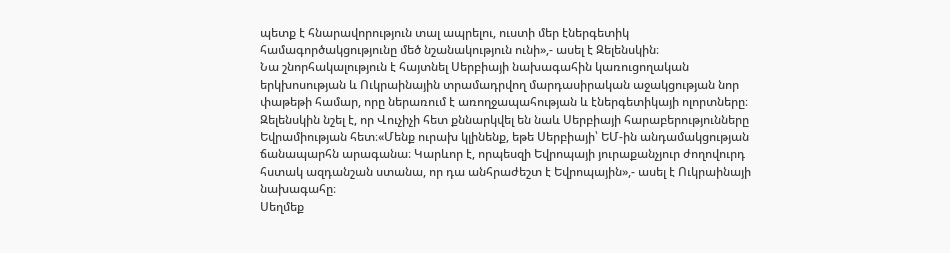պետք է հնարավորություն տալ ապրելու, ուստի մեր էներգետիկ համագործակցությունը մեծ նշանակություն ունի»,- ասել է Զելենսկին։
Նա շնորհակալություն է հայտնել Սերբիայի նախագահին կառուցողական երկխոսության և Ուկրաինային տրամադրվող մարդասիրական աջակցության նոր փաթեթի համար, որը ներառում է առողջապահության և էներգետիկայի ոլորտները։
Զելենսկին նշել է, որ Վուչիչի հետ քննարկվել են նաև Սերբիայի հարաբերությունները Եվրամիության հետ։«Մենք ուրախ կլինենք, եթե Սերբիայի՝ ԵՄ-ին անդամակցության ճանապարհն արագանա։ Կարևոր է, որպեսզի Եվրոպայի յուրաքանչյուր ժողովուրդ հստակ ազդանշան ստանա, որ դա անհրաժեշտ է Եվրոպային»,- ասել է Ուկրաինայի նախագահը։
Սեղմեք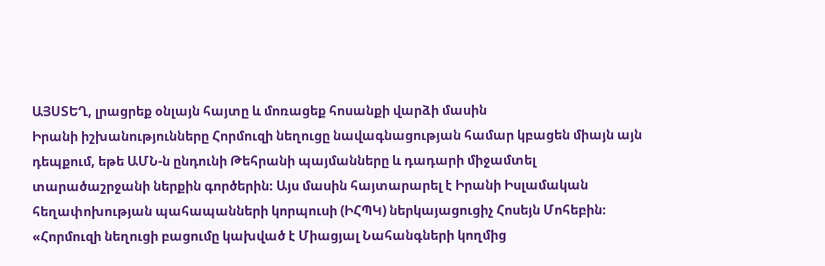ԱՅՍՏԵՂ, լրացրեք օնլայն հայտը և մոռացեք հոսանքի վարձի մասին
Իրանի իշխանությունները Հորմուզի նեղուցը նավագնացության համար կբացեն միայն այն դեպքում, եթե ԱՄՆ-ն ընդունի Թեհրանի պայմանները և դադարի միջամտել տարածաշրջանի ներքին գործերին։ Այս մասին հայտարարել է Իրանի Իսլամական հեղափոխության պահապանների կորպուսի (ԻՀՊԿ) ներկայացուցիչ Հոսեյն Մոհեբին։
«Հորմուզի նեղուցի բացումը կախված է Միացյալ Նահանգների կողմից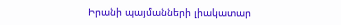Իրանի պայմանների լիակատար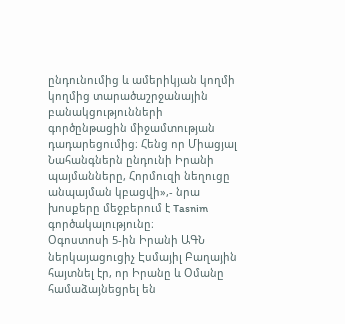ընդունումից և ամերիկյան կողմի կողմից տարածաշրջանային բանակցությունների գործընթացին միջամտության դադարեցումից։ Հենց որ Միացյալ Նահանգներն ընդունի Իրանի պայմանները, Հորմուզի նեղուցը անպայման կբացվի»,- նրա խոսքերը մեջբերում է Tasnim գործակալությունը։
Օգոստոսի 5-ին Իրանի ԱԳՆ ներկայացուցիչ Էսմայիլ Բաղային հայտնել էր, որ Իրանը և Օմանը համաձայնեցրել են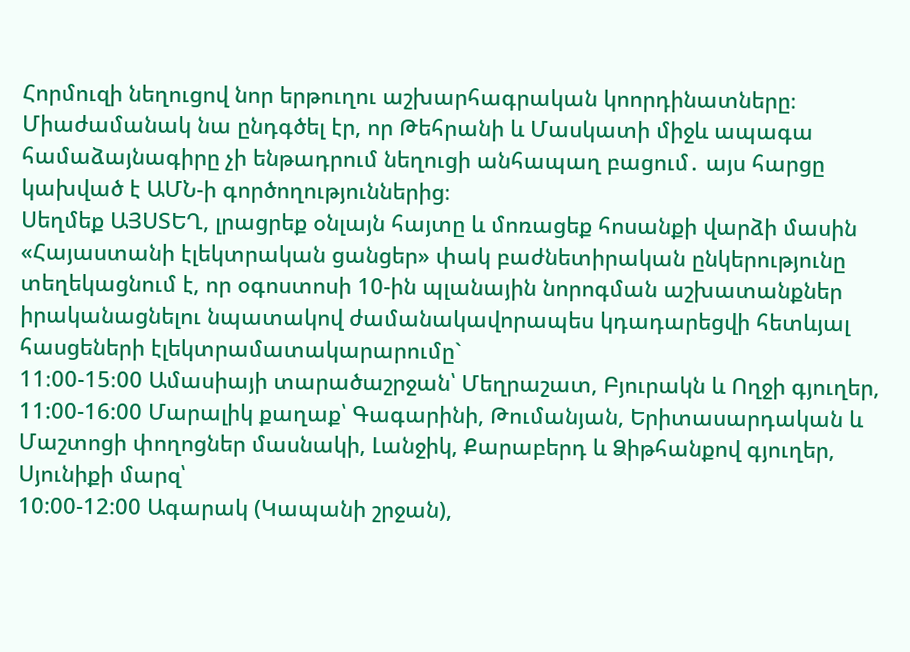Հորմուզի նեղուցով նոր երթուղու աշխարհագրական կոորդինատները։ Միաժամանակ նա ընդգծել էր, որ Թեհրանի և Մասկատի միջև ապագա համաձայնագիրը չի ենթադրում նեղուցի անհապաղ բացում․ այս հարցը կախված է ԱՄՆ-ի գործողություններից։
Սեղմեք ԱՅՍՏԵՂ, լրացրեք օնլայն հայտը և մոռացեք հոսանքի վարձի մասին
«Հայաստանի էլեկտրական ցանցեր» փակ բաժնետիրական ընկերությունը տեղեկացնում է, որ օգոստոսի 10-ին պլանային նորոգման աշխատանքներ իրականացնելու նպատակով ժամանակավորապես կդադարեցվի հետևյալ հասցեների էլեկտրամատակարարումը`
11։00-15։00 Ամասիայի տարածաշրջան՝ Մեղրաշատ, Բյուրակն և Ողջի գյուղեր,
11:00-16:00 Մարալիկ քաղաք՝ Գագարինի, Թումանյան, Երիտասարդական և Մաշտոցի փողոցներ մասնակի, Լանջիկ, Քարաբերդ և Ձիթհանքով գյուղեր,
Սյունիքի մարզ՝
10:00-12:00 Ագարակ (Կապանի շրջան),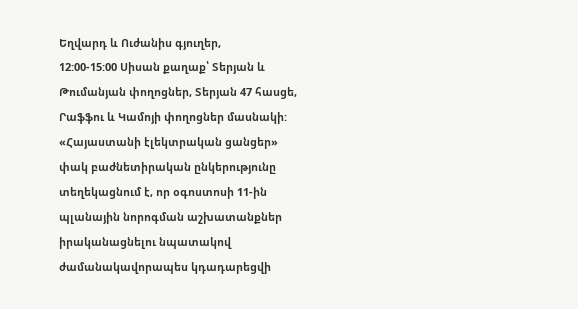Եղվարդ և Ուժանիս գյուղեր,
12:00-15:00 Սիսան քաղաք՝ Տերյան և Թումանյան փողոցներ, Տերյան 47 հասցե, Րաֆֆու և Կամոյի փողոցներ մասնակի:
«Հայաստանի էլեկտրական ցանցեր» փակ բաժնետիրական ընկերությունը տեղեկացնում է, որ օգոստոսի 11-ին պլանային նորոգման աշխատանքներ իրականացնելու նպատակով ժամանակավորապես կդադարեցվի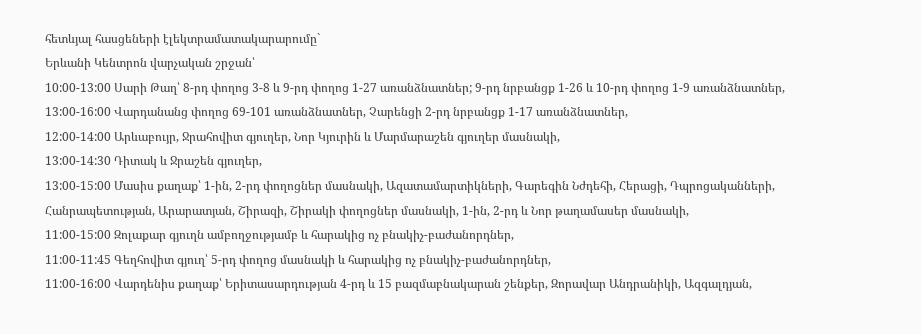հետևյալ հասցեների էլեկտրամատակարարումը`
Երևանի Կենտրոն վարչական շրջան՝
10:00-13:00 Սարի Թաղ՝ 8-րդ փողոց 3-8 և 9-րդ փողոց 1-27 առանձնատներ; 9-րդ նրբանցք 1-26 և 10-րդ փողոց 1-9 առանձնատներ,
13:00-16:00 Վարդանանց փողոց 69-101 առանձնատներ, Չարենցի 2-րդ նրբանցք 1-17 առանձնատներ,
12:00-14:00 Արևաբույր, Ջրահովիտ գյուղեր, Նոր Կյուրին և Մարմարաշեն գյուղեր մասնակի,
13:00-14:30 Դիտակ և Ջրաշեն գյուղեր,
13:00-15:00 Մասիս քաղաք՝ 1-ին, 2-րդ փողոցներ մասնակի, Ազատամարտիկների, Գարեգին Նժդեհի, Հերացի, Դպրոցականների, Հանրապետության, Արարատյան, Շիրազի, Շիրակի փողոցներ մասնակի, 1-ին, 2-րդ և Նոր թաղամասեր մասնակի,
11:00-15:00 Զոլաքար գյուղն ամբողջությամբ և հարակից ոչ բնակիչ-բաժանորդներ,
11:00-11:45 Գեղհովիտ գյուղ՝ 5-րդ փողոց մասնակի և հարակից ոչ բնակիչ-բաժանորդներ,
11:00-16:00 Վարդենիս քաղաք՝ Երիտասարդության 4-րդ և 15 բազմաբնակարան շենքեր, Զորավար Անդրանիկի, Ազգալդյան,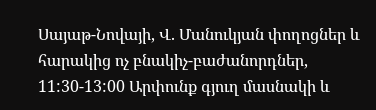Սայաթ-Նովայի, Վ. Մանուկյան փողոցներ և հարակից ոչ բնակիչ-բաժանորդներ,
11:30-13:00 Արփունք գյուղ մասնակի և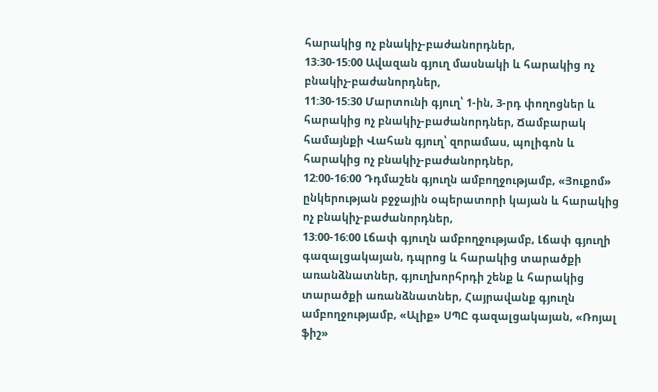հարակից ոչ բնակիչ-բաժանորդներ,
13:30-15:00 Ավազան գյուղ մասնակի և հարակից ոչ բնակիչ-բաժանորդներ,
11:30-15:30 Մարտունի գյուղ՝ 1-ին, 3-րդ փողոցներ և հարակից ոչ բնակիչ-բաժանորդներ, Ճամբարակ համայնքի Վահան գյուղ՝ զորամաս, պոլիգոն և հարակից ոչ բնակիչ-բաժանորդներ,
12:00-16:00 Դդմաշեն գյուղն ամբողջությամբ, «Յուքոմ» ընկերության բջջային օպերատորի կայան և հարակից ոչ բնակիչ-բաժանորդներ,
13:00-16:00 Լճափ գյուղն ամբողջությամբ, Լճափ գյուղի գազալցակայան, դպրոց և հարակից տարածքի առանձնատներ, գյուղխորհրդի շենք և հարակից տարածքի առանձնատներ, Հայրավանք գյուղն ամբողջությամբ, «Ալիք» ՍՊԸ գազալցակայան, «Ռոյալ ֆիշ»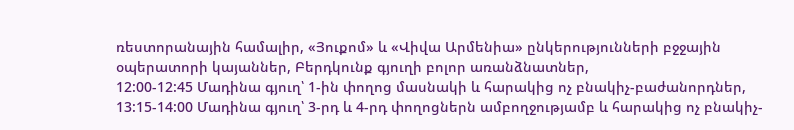ռեստորանային համալիր, «Յուքոմ» և «Վիվա Արմենիա» ընկերությունների բջջային օպերատորի կայաններ, Բերդկունք գյուղի բոլոր առանձնատներ,
12:00-12:45 Մադինա գյուղ՝ 1-ին փողոց մասնակի և հարակից ոչ բնակիչ-բաժանորդներ,
13:15-14:00 Մադինա գյուղ՝ 3-րդ և 4-րդ փողոցներն ամբողջությամբ և հարակից ոչ բնակիչ-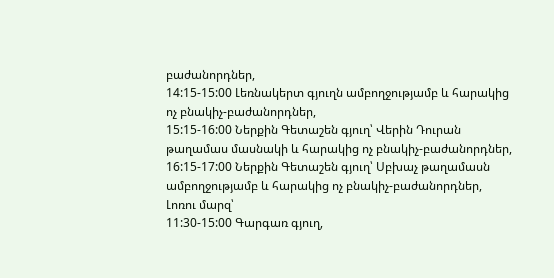բաժանորդներ,
14:15-15:00 Լեռնակերտ գյուղն ամբողջությամբ և հարակից ոչ բնակիչ-բաժանորդներ,
15:15-16:00 Ներքին Գետաշեն գյուղ՝ Վերին Դուրան թաղամաս մասնակի և հարակից ոչ բնակիչ-բաժանորդներ,
16:15-17:00 Ներքին Գետաշեն գյուղ՝ Սբխաչ թաղամասն ամբողջությամբ և հարակից ոչ բնակիչ-բաժանորդներ,
Լոռու մարզ՝
11:30-15:00 Գարգառ գյուղ,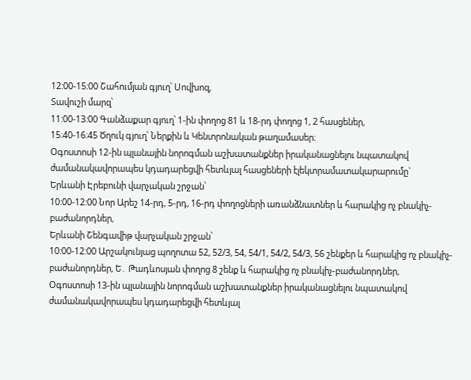12:00-15:00 Շահումյան գյուղ՝ Սովխոզ,
Տավուշի մարզ՝
11:00-13:00 Գանձաքար գյուղ՝ 1-ին փողոց 81 և 18-րդ փողոց 1, 2 հասցեներ,
15:40-16:45 Ծղուկ գյուղ՝ Ներքին և Կենտրոնական թաղամասեր։
Օգոստոսի 12-ին պլանային նորոգման աշխատանքներ իրականացնելու նպատակով ժամանակավորապես կդադարեցվի հետևյալ հասցեների էլեկտրամատակարարումը`
Երևանի Էրեբունի վարչական շրջան՝
10:00-12:00 Նոր Արեշ 14-րդ, 5-րդ, 16-րդ փողոցների առանձնատներ և հարակից ոչ բնակիչ-բաժանորդներ,
Երևանի Շենգավիթ վարչական շրջան՝
10:00-12:00 Արշակունյաց պողոտա 52, 52/3, 54, 54/1, 54/2, 54/3, 56 շենքեր և հարակից ոչ բնակիչ-բաժանորդներ, Ե․ Թադևոսյան փողոց 8 շենք և հարակից ոչ բնակիչ-բաժանորդներ,
Օգոստոսի 13-ին պլանային նորոգման աշխատանքներ իրականացնելու նպատակով ժամանակավորապես կդադարեցվի հետևյալ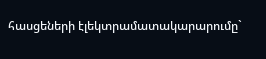հասցեների էլեկտրամատակարարումը`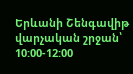Երևանի Շենգավիթ վարչական շրջան՝
10:00-12:00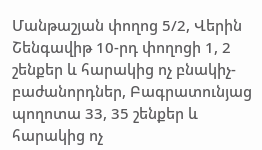Մանթաշյան փողոց 5/2, Վերին Շենգավիթ 10-րդ փողոցի 1, 2 շենքեր և հարակից ոչ բնակիչ-բաժանորդներ, Բագրատունյաց պողոտա 33, 35 շենքեր և հարակից ոչ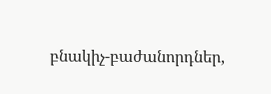բնակիչ-բաժանորդներ,